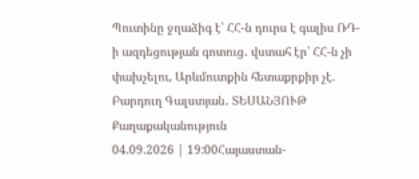Պուտինը ջղաձիգ է՝ ՀՀ-ն դուրս է գալիս ՌԴ-ի ազդեցության գոտուց․ վստահ էր՝ ՀՀ-ն չի փախչելու, Արևմուտքին հետաքրքիր չէ. Բարդուղ Գալստյան․ ՏԵՍԱՆՅՈՒԹ
Քաղաքականություն
04.09.2026 | 19:00Հայաստան-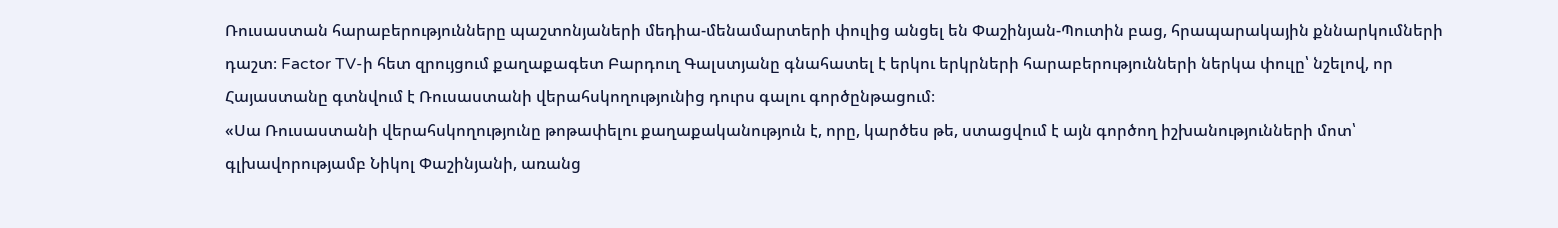Ռուսաստան հարաբերությունները պաշտոնյաների մեդիա-մենամարտերի փուլից անցել են Փաշինյան-Պուտին բաց, հրապարակային քննարկումների դաշտ։ Factor TV-ի հետ զրույցում քաղաքագետ Բարդուղ Գալստյանը գնահատել է երկու երկրների հարաբերությունների ներկա փուլը՝ նշելով, որ Հայաստանը գտնվում է Ռուսաստանի վերահսկողությունից դուրս գալու գործընթացում։
«Սա Ռուսաստանի վերահսկողությունը թոթափելու քաղաքականություն է, որը, կարծես թե, ստացվում է այն գործող իշխանությունների մոտ՝ գլխավորությամբ Նիկոլ Փաշինյանի, առանց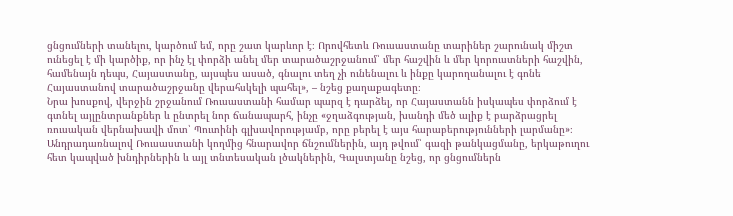ցնցումների տանելու, կարծում եմ, որը շատ կարևոր է։ Որովհետև Ռուսաստանը տարիներ շարունակ միշտ ունեցել է մի կարծիք, որ ինչ էլ փորձի անել մեր տարածաշրջանում՝ մեր հաշվին և մեր կորուստների հաշվին, համենայն դեպս, Հայաստանը, այսպես ասած, գնալու տեղ չի ունենալու և ինքը կարողանալու է գոնե Հայաստանով տարածաշրջանը վերահսկելի պահել», – նշեց քաղաքագետը։
Նրա խոսքով, վերջին շրջանում Ռուսաստանի համար պարզ է դարձել, որ Հայաստանն իսկապես փորձում է գտնել այլընտրանքներ և ընտրել նոր ճանապարհ, ինչը «ջղաձգության, խանդի մեծ ալիք է բարձրացրել ռուսական վերնախավի մոտ՝ Պուտինի գլխավորությամբ, որը բերել է այս հարաբերությունների լարմանը»։
Անդրադառնալով Ռուսաստանի կողմից հնարավոր ճնշումներին, այդ թվում՝ գազի թանկացմանը, երկաթուղու հետ կապված խնդիրներին և այլ տնտեսական լծակներին, Գալստյանը նշեց, որ ցնցումներն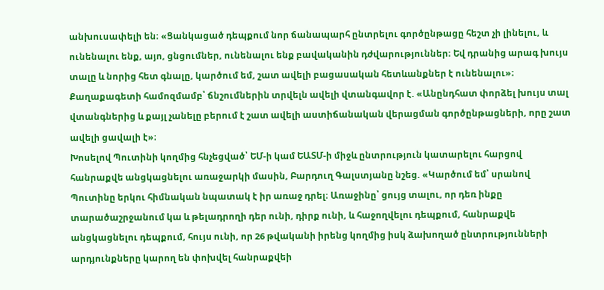անխուսափելի են։ «Ցանկացած դեպքում նոր ճանապարհ ընտրելու գործընթացը հեշտ չի լինելու, և ունենալու ենք, այո, ցնցումներ, ունենալու ենք բավականին դժվարություններ։ Եվ դրանից արագ խույս տալը և նորից հետ գնալը, կարծում եմ, շատ ավելի բացասական հետևանքներ է ունենալու»։
Քաղաքագետի համոզմամբ՝ ճնշումներին տրվելն ավելի վտանգավոր է. «Անընդհատ փորձել խույս տալ վտանգներից և քայլ չանելը բերում է շատ ավելի աստիճանական վերացման գործընթացների, որը շատ ավելի ցավալի է»։
Խոսելով Պուտինի կողմից հնչեցված՝ ԵՄ-ի կամ ԵԱՏՄ-ի միջև ընտրություն կատարելու հարցով հանրաքվե անցկացնելու առաջարկի մասին, Բարդուղ Գալստյանը նշեց. «Կարծում եմ՝ սրանով Պուտինը երկու հիմնական նպատակ է իր առաջ դրել։ Առաջինը՝ ցույց տալու, որ դեռ ինքը տարածաշրջանում կա և թելադրողի դեր ունի, դիրք ունի, և հաջողվելու դեպքում, հանրաքվե անցկացնելու դեպքում, հույս ունի, որ 26 թվականի իրենց կողմից իսկ ձախողած ընտրությունների արդյունքները կարող են փոխվել հանրաքվեի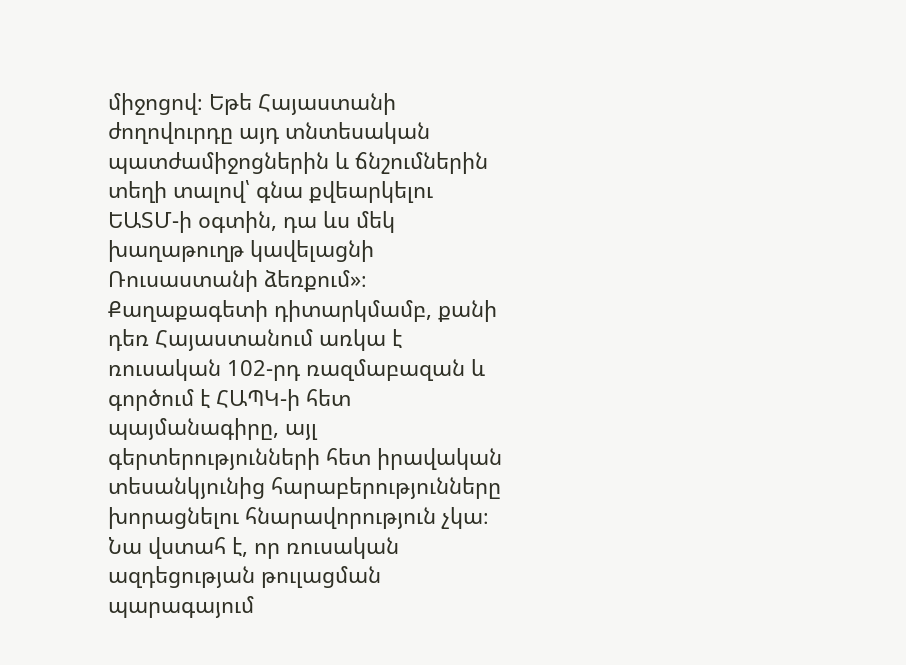միջոցով։ Եթե Հայաստանի ժողովուրդը այդ տնտեսական պատժամիջոցներին և ճնշումներին տեղի տալով՝ գնա քվեարկելու ԵԱՏՄ-ի օգտին, դա ևս մեկ խաղաթուղթ կավելացնի Ռուսաստանի ձեռքում»։
Քաղաքագետի դիտարկմամբ, քանի դեռ Հայաստանում առկա է ռուսական 102-րդ ռազմաբազան և գործում է ՀԱՊԿ-ի հետ պայմանագիրը, այլ գերտերությունների հետ իրավական տեսանկյունից հարաբերությունները խորացնելու հնարավորություն չկա։ Նա վստահ է, որ ռուսական ազդեցության թուլացման պարագայում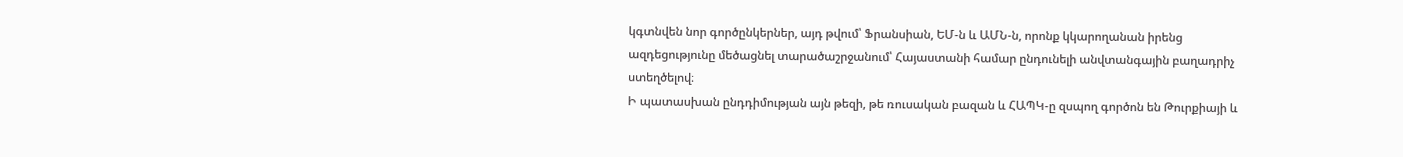կգտնվեն նոր գործընկերներ, այդ թվում՝ Ֆրանսիան, ԵՄ-ն և ԱՄՆ-ն, որոնք կկարողանան իրենց ազդեցությունը մեծացնել տարածաշրջանում՝ Հայաստանի համար ընդունելի անվտանգային բաղադրիչ ստեղծելով։
Ի պատասխան ընդդիմության այն թեզի, թե ռուսական բազան և ՀԱՊԿ-ը զսպող գործոն են Թուրքիայի և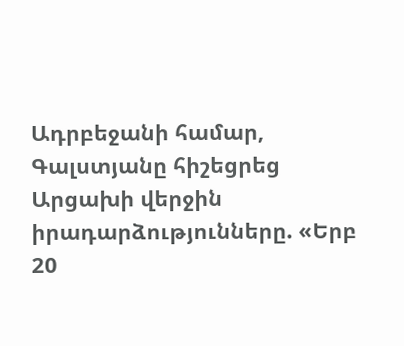Ադրբեջանի համար, Գալստյանը հիշեցրեց Արցախի վերջին իրադարձությունները. «Երբ 20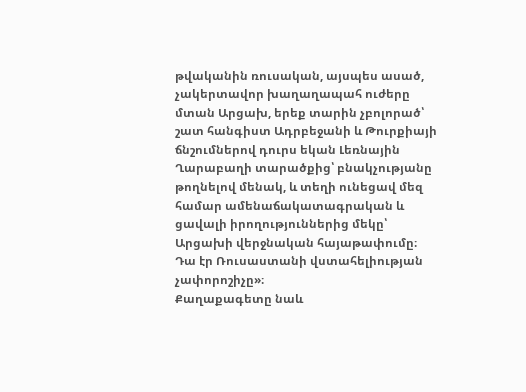թվականին ռուսական, այսպես ասած, չակերտավոր խաղաղապահ ուժերը մտան Արցախ, երեք տարին չբոլորած՝ շատ հանգիստ Ադրբեջանի և Թուրքիայի ճնշումներով դուրս եկան Լեռնային Ղարաբաղի տարածքից՝ բնակչությանը թողնելով մենակ, և տեղի ունեցավ մեզ համար ամենաճակատագրական և ցավալի իրողություններից մեկը՝ Արցախի վերջնական հայաթափումը։ Դա էր Ռուսաստանի վստահելիության չափորոշիչը»։
Քաղաքագետը նաև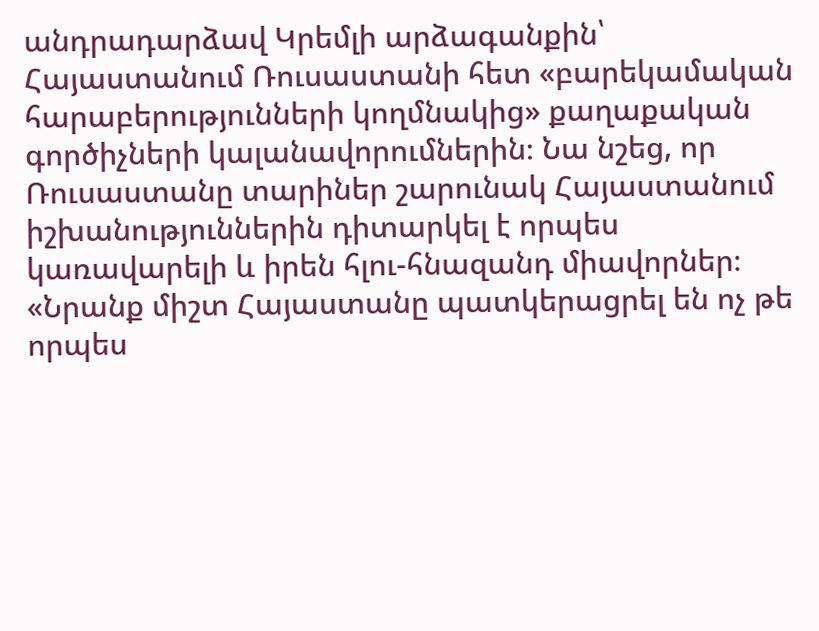անդրադարձավ Կրեմլի արձագանքին՝ Հայաստանում Ռուսաստանի հետ «բարեկամական հարաբերությունների կողմնակից» քաղաքական գործիչների կալանավորումներին։ Նա նշեց, որ Ռուսաստանը տարիներ շարունակ Հայաստանում իշխանություններին դիտարկել է որպես կառավարելի և իրեն հլու-հնազանդ միավորներ։
«Նրանք միշտ Հայաստանը պատկերացրել են ոչ թե որպես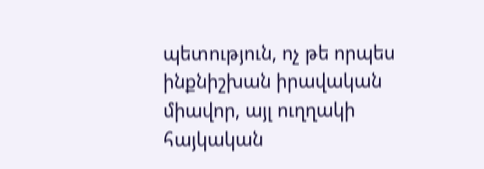պետություն, ոչ թե որպես ինքնիշխան իրավական միավոր, այլ ուղղակի հայկական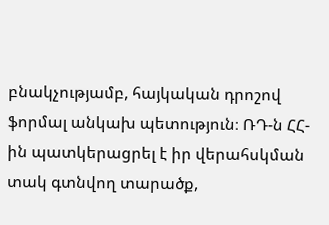բնակչությամբ, հայկական դրոշով ֆորմալ անկախ պետություն։ ՌԴ-ն ՀՀ-ին պատկերացրել է իր վերահսկման տակ գտնվող տարածք,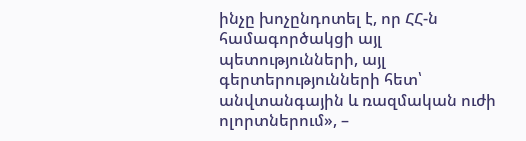ինչը խոչընդոտել է, որ ՀՀ-ն համագործակցի այլ պետությունների, այլ գերտերությունների հետ՝ անվտանգային և ռազմական ուժի ոլորտներում», –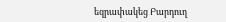եզրափակեց Բարդուղ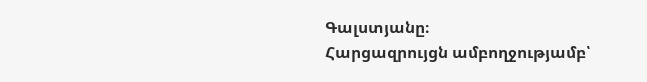Գալստյանը։
Հարցազրույցն ամբողջությամբ՝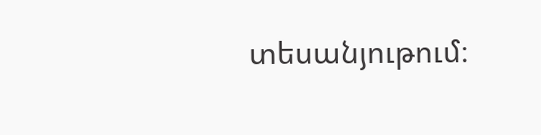տեսանյութում։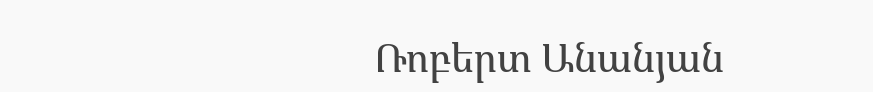Ռոբերտ Անանյան